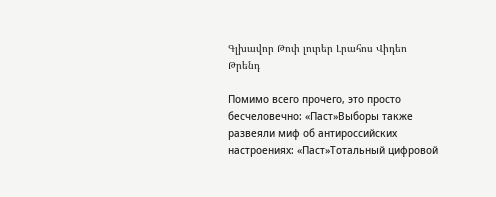Գլխավոր Թոփ լուրեր Լրահոս Վիդեո Թրենդ

Помимо всего прочего, это просто бесчеловечно: «Паст»Выборы также развеяли миф об антироссийских настроениях: «Паст»Тотальный цифровой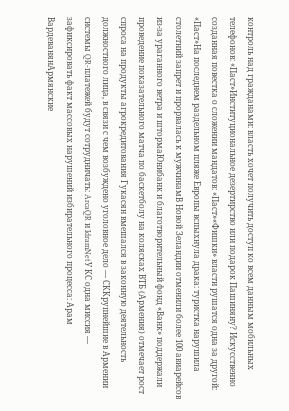контроль над гражданами: власть хочет получить доступ ко всем данным мобильных телефонов: «Паст»Институциональное дезертирство или подарок Пашиняну? Искусственно созданная повестка о сложении мандатов: «Паст»«Фишки» власти рушатся одна за другой: «Паст»На последнем раздельном пляже Европы вспыхнула драка: туристка нарушила столетний запрет и прорвалась к мужчинамВ Новой Зеландии отменили более 100 авиарейсов из-за ураганного ветра и штормаЮнибанк и благотворительный фонд «Ванк» поддержали проведение показательного матча по баскетболу на колясках ВТБ (Армения) отмечает рост спроса на продукты агрокредитования Гукасян вмешался в законную деятельность должностного лица, в связи с чем возбуждено уголовное дело — СККрупнейшие в Армении системы QR-платежей будут сотрудничать: ArcaQR и IdramNetУ КС одна миссия — зафиксировать факт массовых нарушений избирательного процесса: Арам ВардеванянАрмянские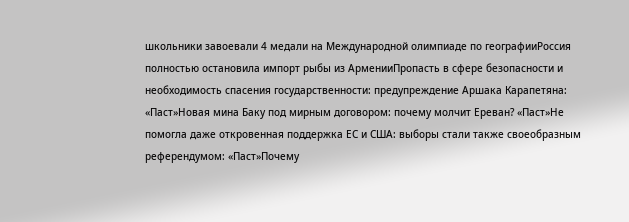школьники завоевали 4 медали на Международной олимпиаде по географииРоссия полностью остановила импорт рыбы из АрменииПропасть в сфере безопасности и необходимость спасения государственности: предупреждение Аршака Карапетяна: «Паст»Новая мина Баку под мирным договором: почему молчит Ереван? «Паст»Не помогла даже откровенная поддержка ЕС и США: выборы стали также своеобразным референдумом: «Паст»Почему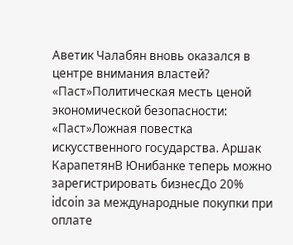Аветик Чалабян вновь оказался в центре внимания властей? «Паст»Политическая месть ценой экономической безопасности: «Паст»Ложная повестка искусственного государства. Аршак КарапетянВ Юнибанке теперь можно зарегистрировать бизнесДо 20% idcoin за международные покупки при оплате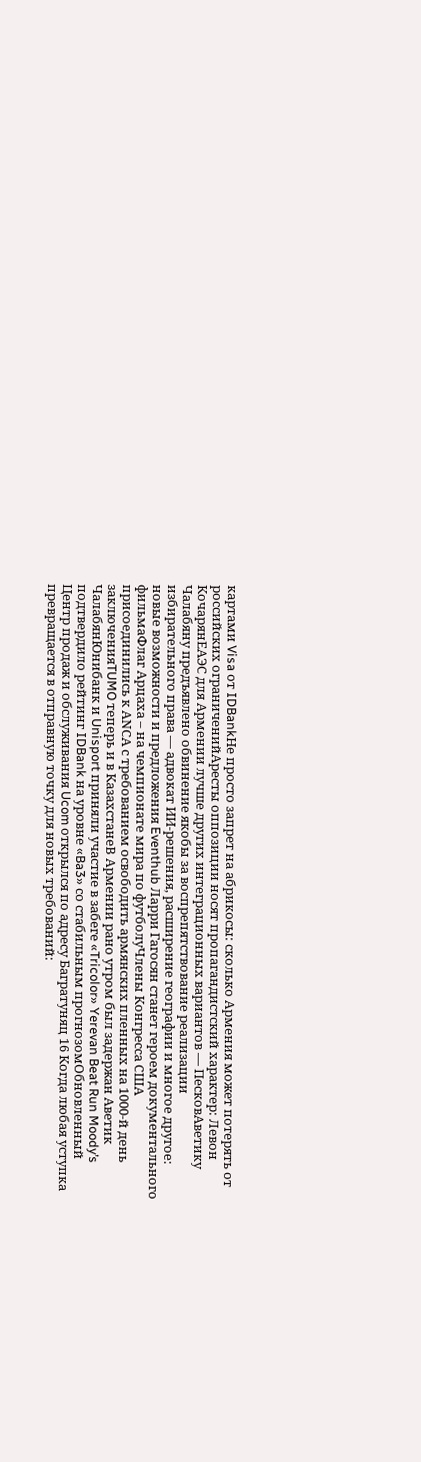картами Visa от IDBankНе просто запрет на абрикосы: сколько Армения может потерять от российских ограниченийАресты оппозиции носят пропагандистский характер: Левон КочарянЕАЭС для Армении лучше других интеграционных вариантов — ПесковАветику Чалабяну предъявлено обвинение якобы за воспрепятствование реализации избирательного права — адвокат ИИ-решения, расширение географии и многое другое: новые возможности и предложения Eventhub Ларри Гагосян станет героем документального фильмаФлаг Арцаха – на чемпионате мира по футболуЧлены Конгресса США присоединились к АNCА с требованием освободить армянских пленных на 1000-й день заключенияTUMO теперь и в КазахстанеВ Армении рано утром был задержан Аветик ЧалабянЮнибанк и Unisport приняли участие в забеге «Tricolor» Yerevan Beat Run Moody’s подтвердило рейтинг IDBank на уровне «Ba3» со стабильным прогнозомОбновленный Центр продаж и обслуживания Ucom открылся по адресу Багратуняц 16 Когда любая уступка превращается в отправную точку для новых требований: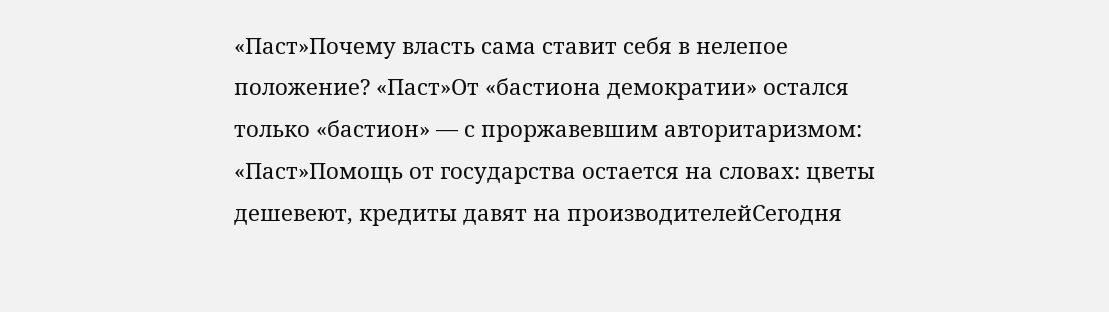«Паст»Почему власть сама ставит себя в нелепое положение? «Паст»От «бастиона демократии» остался только «бастион» — с проржавевшим авторитаризмом: «Паст»Помощь от государства остается на словах: цветы дешевеют, кредиты давят на производителейСегодня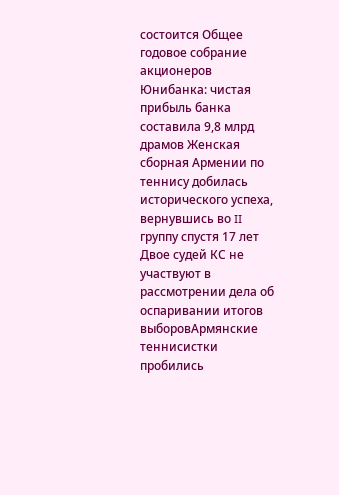состоится Общее годовое собрание акционеров Юнибанка: чистая прибыль банка составила 9,8 млрд драмов Женская сборная Армении по теннису добилась исторического успеха, вернувшись во II группу спустя 17 лет Двое судей КС не участвуют в рассмотрении дела об оспаривании итогов выборовАрмянские теннисистки пробились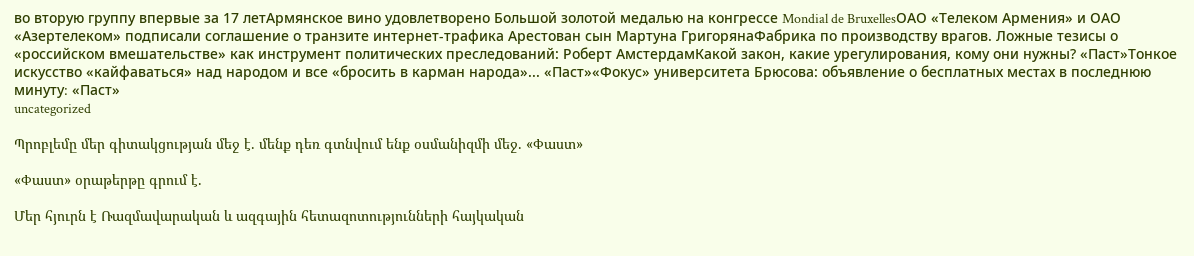во вторую группу впервые за 17 летАрмянское вино удовлетворено Большой золотой медалью на конгрессе Mondial de BruxellesОАО «Телеком Армения» и ОАО «Азертелеком» подписали соглашение о транзите интернет-трафика Арестован сын Мартуна ГригорянаФабрика по производству врагов. Ложные тезисы о «российском вмешательстве» как инструмент политических преследований: Роберт АмстердамКакой закон, какие урегулирования, кому они нужны? «Паст»Тонкое искусство «кайфаваться» над народом и все «бросить в карман народа»... «Паст»«Фокус» университета Брюсова: объявление о бесплатных местах в последнюю минуту։ «Паст»
uncategorized

Պրոբլեմը մեր գիտակցության մեջ է. մենք դեռ գտնվում ենք օսմանիզմի մեջ. «Փաստ»

«Փաստ» օրաթերթը գրում է.

Մեր հյուրն է Ռազմավարական և ազգային հետազոտությունների հայկական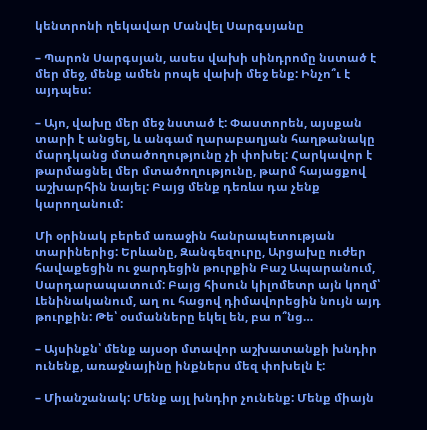կենտրոնի ղեկավար Մանվել Սարգսյանը

– Պարոն Սարգսյան, ասես վախի սինդրոմը նստած է մեր մեջ, մենք ամեն րոպե վախի մեջ ենք: Ինչո՞ւ է այդպես:

– Այո, վախը մեր մեջ նստած է: Փաստորեն, այսքան տարի է անցել, և անգամ ղարաբաղյան հաղթանակը մարդկանց մտածողությունը չի փոխել: Հարկավոր է թարմացնել մեր մտածողությունը, թարմ հայացքով աշխարհին նայել: Բայց մենք դեռևս դա չենք կարողանում:

Մի օրինակ բերեմ առաջին հանրապետության տարիներից: Երևանը, Զանգեզուրը, Արցախը ուժեր հավաքեցին ու ջարդեցին թուրքին Բաշ Ապարանում, Սարդարապատում: Բայց հիսուն կիլոմետր այն կողմ՝ Լենինականում, աղ ու հացով դիմավորեցին նույն այդ թուրքին: Թե՝ օսմանները եկել են, բա ո՞նց…

– Այսինքն՝ մենք այսօր մտավոր աշխատանքի խնդիր ունենք, առաջնայինը ինքներս մեզ փոխելն է:

– Միանշանակ: Մենք այլ խնդիր չունենք: Մենք միայն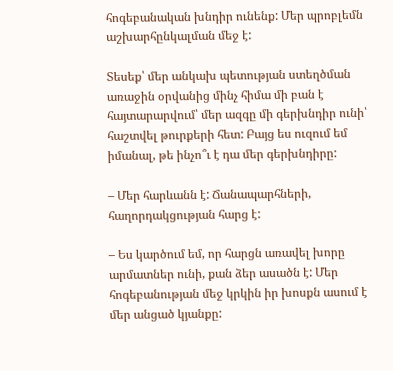հոգեբանական խնդիր ունենք: Մեր պրոբլեմն աշխարհընկալման մեջ է:

Տեսեք՝ մեր անկախ պետության ստեղծման առաջին օրվանից մինչ հիմա մի բան է հայտարարվում՝ մեր ազգը մի գերխնդիր ունի՝ հաշտվել թուրքերի հետ: Բայց ես ուզում եմ իմանալ, թե ինչո՞ւ է դա մեր գերխնդիրը:

– Մեր հարևանն է: Ճանապարհների, հաղորդակցության հարց է:

– Ես կարծում եմ, որ հարցն առավել խորը արմատներ ունի, քան ձեր ասածն է: Մեր հոգեբանության մեջ կրկին իր խոսքն ասում է մեր անցած կյանքը: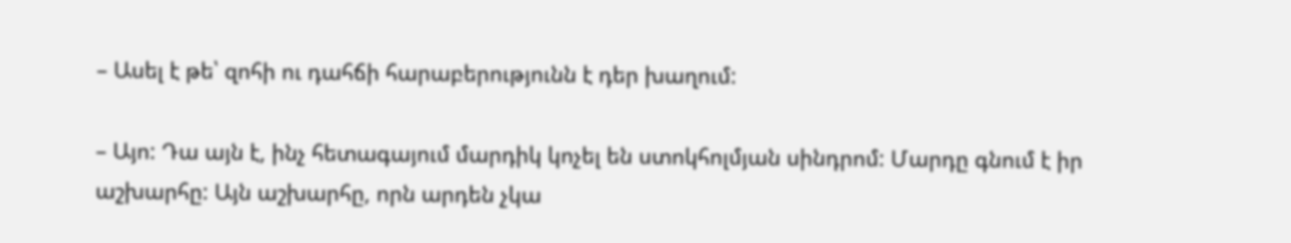– Ասել է թե՝ զոհի ու դահճի հարաբերությունն է դեր խաղում:

– Այո: Դա այն է, ինչ հետագայում մարդիկ կոչել են ստոկհոլմյան սինդրոմ: Մարդը գնում է իր աշխարհը: Այն աշխարհը, որն արդեն չկա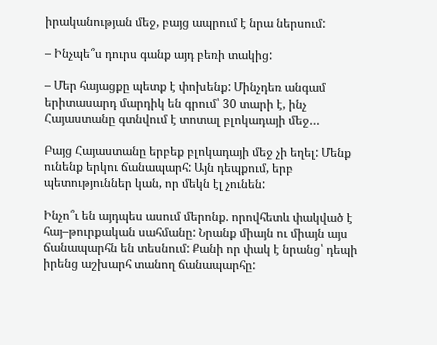իրականության մեջ, բայց ապրում է նրա ներսում:

– Ինչպե՞ս դուրս գանք այդ բեռի տակից:

– Մեր հայացքը պետք է փոխենք: Մինչդեռ անգամ երիտասարդ մարդիկ են գրում՝ 30 տարի է, ինչ Հայաստանը գտնվում է տոտալ բլոկադայի մեջ…

Բայց Հայաստանը երբեք բլոկադայի մեջ չի եղել: Մենք ունենք երկու ճանապարհ: Այն դեպքում, երբ պետություններ կան, որ մեկն էլ չունեն:

Ինչո՞ւ են այդպես ասում մերոնք. որովհետև փակված է հայ–թուրքական սահմանը: Նրանք միայն ու միայն այս ճանապարհն են տեսնում: Քանի որ փակ է նրանց՝ դեպի իրենց աշխարհ տանող ճանապարհը: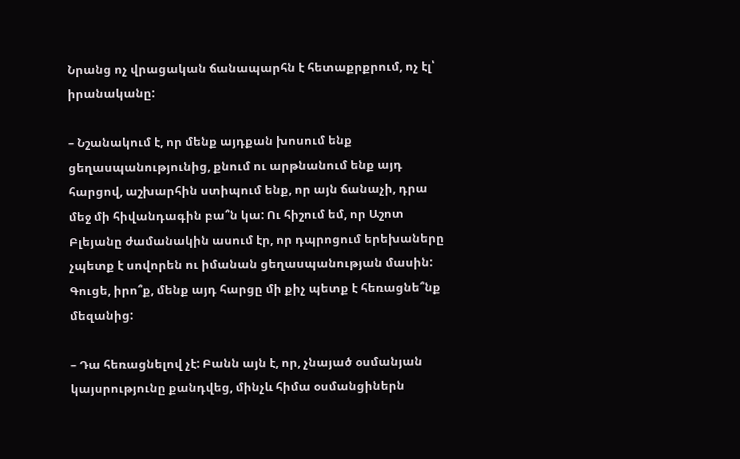Նրանց ոչ վրացական ճանապարհն է հետաքրքրում, ոչ էլ՝ իրանականը:

– Նշանակում է, որ մենք այդքան խոսում ենք ցեղասպանությունից, քնում ու արթնանում ենք այդ հարցով, աշխարհին ստիպում ենք, որ այն ճանաչի, դրա մեջ մի հիվանդագին բա՞ն կա: Ու հիշում եմ, որ Աշոտ Բլեյանը ժամանակին ասում էր, որ դպրոցում երեխաները չպետք է սովորեն ու իմանան ցեղասպանության մասին: Գուցե, իրո՞ք, մենք այդ հարցը մի քիչ պետք է հեռացնե՞նք մեզանից:

– Դա հեռացնելով չէ: Բանն այն է, որ, չնայած օսմանյան կայսրությունը քանդվեց, մինչև հիմա օսմանցիներն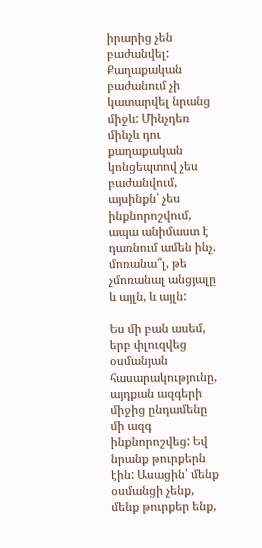իրարից չեն բաժանվել: Քաղաքական բաժանում չի կատարվել նրանց միջև: Մինչդեռ մինչև դու քաղաքական կոնցեպտով չես բաժանվում, այսինքն՝ չես ինքնորոշվում, ապա անիմաստ է դառնում ամեն ինչ. մոռանա՞լ, թե չմոռանալ անցյալը և այլն, և այլն:

Ես մի բան ասեմ, երբ փլուզվեց օսմանյան հասարակությունը, այդքան ազգերի միջից ընդամենը մի ազգ ինքնորոշվեց: Եվ նրանք թուրքերն էին: Ասացին՝ մենք օսմանցի չենք, մենք թուրքեր ենք,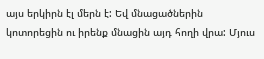այս երկիրն էլ մերն է: Եվ մնացածներին կոտորեցին ու իրենք մնացին այդ հողի վրա: Մյուս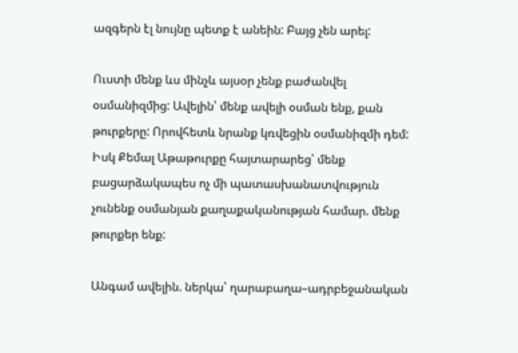ազգերն էլ նույնը պետք է անեին: Բայց չեն արել:

Ուստի մենք ևս մինչև այսօր չենք բաժանվել օսմանիզմից: Ավելին՝ մենք ավելի օսման ենք, քան թուրքերը: Որովհետև նրանք կռվեցին օսմանիզմի դեմ: Իսկ Քեմալ Աթաթուրքը հայտարարեց՝ մենք բացարձակապես ոչ մի պատասխանատվություն չունենք օսմանյան քաղաքականության համար. մենք թուրքեր ենք:

Անգամ ավելին. ներկա՝ ղարաբաղա–ադրբեջանական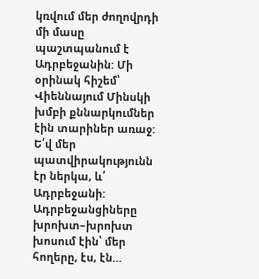կռվում մեր ժողովրդի մի մասը պաշտպանում է Ադրբեջանին: Մի օրինակ հիշեմ՝ Վիեննայում Մինսկի խմբի քննարկումներ էին տարիներ առաջ: Ե՛վ մեր պատվիրակությունն էր ներկա, և՛ Ադրբեջանի: Ադրբեջանցիները խրոխտ–խրոխտ խոսում էին՝ մեր հողերը, էս, էն…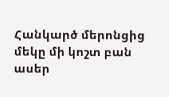Հանկարծ մերոնցից մեկը մի կոշտ բան ասեր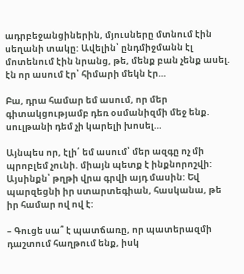ադրբեջանցիներին, մյուսները մտնում էին սեղանի տակը: Ավելին՝ ընդմիջմանն էլ մոտենում էին նրանց, թե, մենք բան չենք ասել. էն որ ասում էր՝ հիմարի մեկն էր…

Բա, դրա համար եմ ասում, որ մեր գիտակցությամբ դեռ օսմանիզմի մեջ ենք. սուլթանի դեմ չի կարելի խոսել…

Այնպես որ, էլի՛ եմ ասում՝ մեր ազգը ոչ մի պրոբլեմ չունի. միայն պետք է ինքնորոշվի: Այսինքն՝ թղթի վրա գրվի այդ մասին: Եվ պարզեցնի իր ստարտեգիան, հասկանա, թե իր համար ով ով է:

– Գուցե սա՞ է պատճառը, որ պատերազմի դաշտում հաղթում ենք, իսկ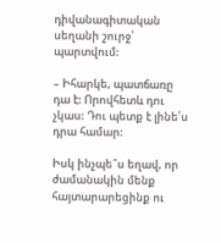դիվանագիտական սեղանի շուրջ՝ պարտվում:

– Իհարկե, պատճառը դա է: Որովհետև դու չկաս: Դու պետք է լինե՛ս դրա համար:

Իսկ ինչպե՞ս եղավ, որ ժամանակին մենք հայտարարեցինք ու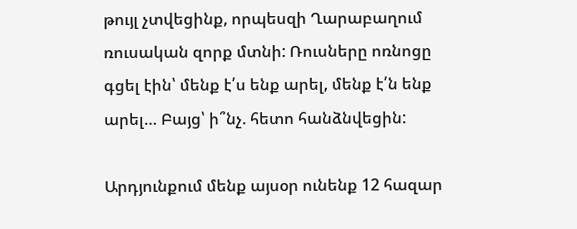թույլ չտվեցինք, որպեսզի Ղարաբաղում ռուսական զորք մտնի: Ռուսները ոռնոցը գցել էին՝ մենք է՛ս ենք արել, մենք է՛ն ենք արել… Բայց՝ ի՞նչ. հետո հանձնվեցին:

Արդյունքում մենք այսօր ունենք 12 հազար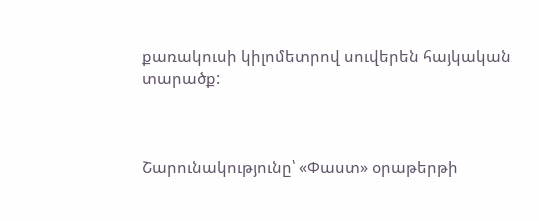քառակուսի կիլոմետրով սուվերեն հայկական տարածք:



Շարունակությունը՝ «Փաստ» օրաթերթի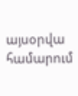այսօրվա համարում